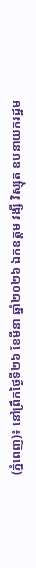(ភ្នំពេញ)៖ នៅព្រឹកថ្ងៃទី២៦ ខែមីនា ឆ្នាំ២០២៦ ឯកឧត្តម វង្សី វិស្សុត ឧបនាយករដ្ឋម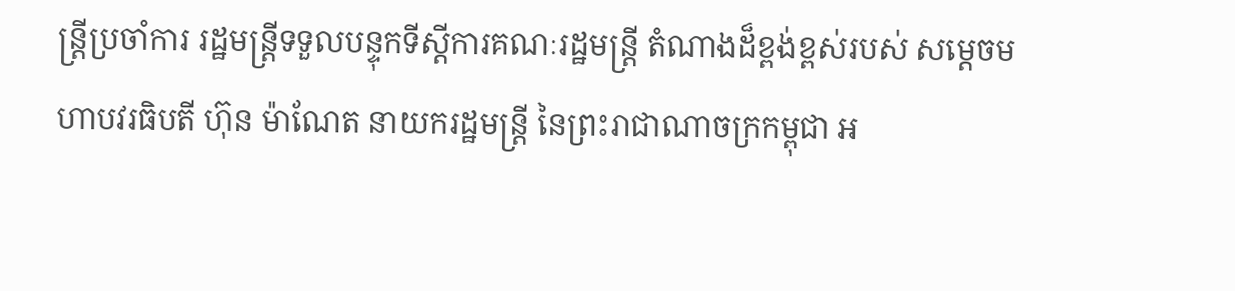ន្រ្តីប្រចាំការ រដ្ឋមន្ត្រីទទួលបន្ទុកទីស្តីការគណៈរដ្ឋមន្ត្រី តំណាងដ៏ខ្ពង់ខ្ពស់របស់ សម្តេចមហាបវរធិបតី ហ៊ុន ម៉ាណែត នាយករដ្ឋមន្រ្តី នៃព្រះរាជាណាចក្រកម្ពុជា អ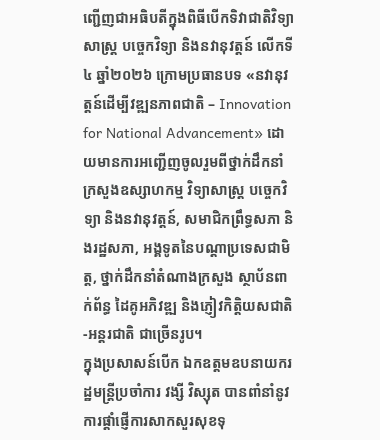ញ្ជើញជាអធិបតីក្នុងពិធីបើកទិវាជាតិវិទ្យាសាស្ត្រ បច្ចេកវិទ្យា និងនវានុវត្តន៍ លើកទី៤ ឆ្នាំ២០២៦ ក្រោមប្រធានបទ «នវានុវត្តន៍ដើម្បីវឌ្ឍនភាពជាតិ – Innovation for National Advancement» ដោយមានការអញ្ជើញចូលរួមពីថ្នាក់ដឹកនាំក្រសួងឧស្សាហកម្ម វិទ្យាសាស្ត្រ បច្ចេកវិទ្យា និងនវានុវត្តន៍, សមាជិកព្រឹទ្ធសភា និងរដ្ឋសភា, អង្គទូតនៃបណ្តាប្រទេសជាមិត្ត, ថ្នាក់ដឹកនាំតំណាងក្រសួង ស្ថាប័នពាក់ព័ន្ធ ដៃគូអភិវឌ្ឍ និងភ្ញៀវកិត្តិយសជាតិ-អន្តរជាតិ ជាច្រើនរូប។
ក្នុងប្រសាសន៍បើក ឯកឧត្ដមឧបនាយករដ្ឋមន្រ្តីប្រចាំការ វង្សី វិស្សុត បានពាំនាំនូវការផ្ដាំផ្ញើការសាកសួរសុខទុ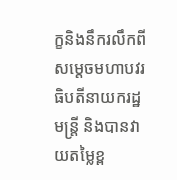ក្ខនិងនឹករលឹកពីសម្តេចមហាបវរធិបតីនាយករដ្ឋមន្រ្តី និងបានវាយតម្លៃខ្ព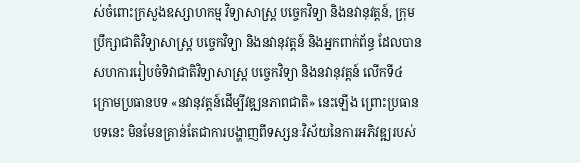ស់ចំពោះក្រសួងឧស្សាហកម្ម វិទ្យាសាស្ត្រ បច្ចេកវិទ្យា និងនវានុវត្តន៍, ក្រុមប្រឹក្សាជាតិវិទ្យាសាស្ត្រ បច្ចេកវិទ្យា និងនវានុវត្តន៍ និងអ្នកពាក់ព័ន្ធ ដែលបានសហការរៀបចំទិវាជាតិវិទ្យាសាស្ត្រ បច្ចេកវិទ្យា និងនវានុវត្តន៍ លើកទី៤ ក្រោមប្រធានបទ «នវានុវត្តន៍ដើម្បីវឌ្ឍនភាពជាតិ» នេះឡើង ព្រោះប្រធានបទនេះ មិនមែនគ្រាន់តែជាការបង្ហាញពីទស្សនៈវិស័យនៃការអភិវឌ្ឍរបស់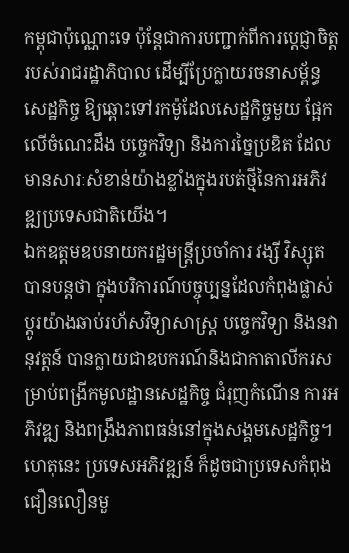កម្ពុជាប៉ុណ្ណោះទេ ប៉ុន្តែជាការបញ្ជាក់ពីការប្តេជ្ញាចិត្តរបស់រាជរដ្ឋាភិបាល ដើម្បីប្រែក្លាយរចនាសម្ព័ន្ធសេដ្ឋកិច្ច ឱ្យឆ្ពោះទៅរកម៉ូដែលសេដ្ឋកិច្ចមួយ ផ្អែកលើចំណេះដឹង បច្ចេកវិទ្យា និងការច្នៃប្រឌិត ដែលមានសារៈសំខាន់យ៉ាងខ្លាំងក្នុងរបត់ថ្មីនៃការអភិវឌ្ឍប្រទេសជាតិយើង។
ឯកឧត្ដមឧបនាយករដ្ឋមន្រ្តីប្រចាំការ វង្សី វិស្សុត បានបន្តថា ក្នុងបរិការណ៍បច្ចុប្បន្នដែលកំពុងផ្លាស់ប្តូរយ៉ាងឆាប់រហ័សវិទ្យាសាស្ត្រ បច្ចេកវិទ្យា និងនវានុវត្តន៍ បានក្លាយជាឧបករណ៍និងជាកាតាលីករសម្រាប់ពង្រីកមូលដ្ឋានសេដ្ឋកិច្ច ជំរុញកំណើន ការអភិវឌ្ឍ និងពង្រឹងភាពធន់នៅក្នុងសង្គមសេដ្ឋកិច្ច។ ហេតុនេះ ប្រទេសអភិវឌ្ឍន៍ ក៏ដូចជាប្រទេសកំពុងជឿនលឿនមួ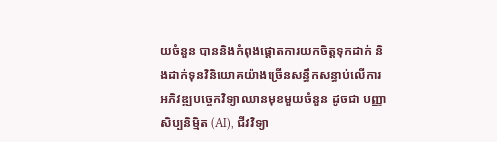យចំនួន បាននិងកំពុងផ្ដោតការយកចិត្តទុកដាក់ និងដាក់ទុនវិនិយោគយ៉ាងច្រើនសន្ធឹកសន្ធាប់លើការអភិវឌ្ឍបច្ចេកវិទ្យាឈានមុខមួយចំនួន ដូចជា បញ្ញាសិប្បនិម្មិត (AI), ជីវវិទ្យា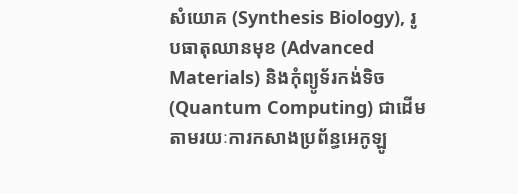សំយោគ (Synthesis Biology), រូបធាតុឈានមុខ (Advanced Materials) និងកុំព្យូទ័រកង់ទិច (Quantum Computing) ជាដើម តាមរយៈការកសាងប្រព័ន្ធអេកូឡូ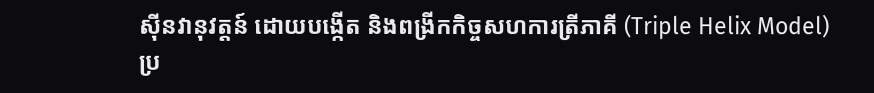ស៊ីនវានុវត្តន៍ ដោយបង្កើត និងពង្រីកកិច្ចសហការត្រីភាគី (Triple Helix Model) ប្រ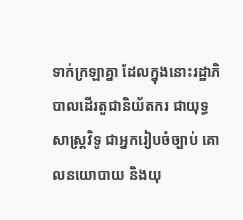ទាក់ក្រឡាគ្នា ដែលក្នុងនោះរដ្ឋាភិបាលដើរតួជានិយ័តករ ជាយុទ្ធសាស្ត្រវិទូ ជាអ្នករៀបចំច្បាប់ គោលនយោបាយ និងយុ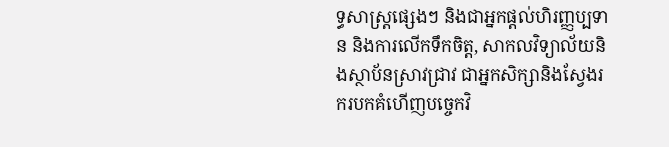ទ្ធសាស្រ្តផ្សេងៗ និងជាអ្នកផ្តល់ហិរញ្ញប្បទាន និងការលើកទឹកចិត្ត, សាកលវិទ្យាល័យនិងស្ថាប័នស្រាវជ្រាវ ជាអ្នកសិក្សានិងស្វែងរករបកគំហើញបច្ចេកវិ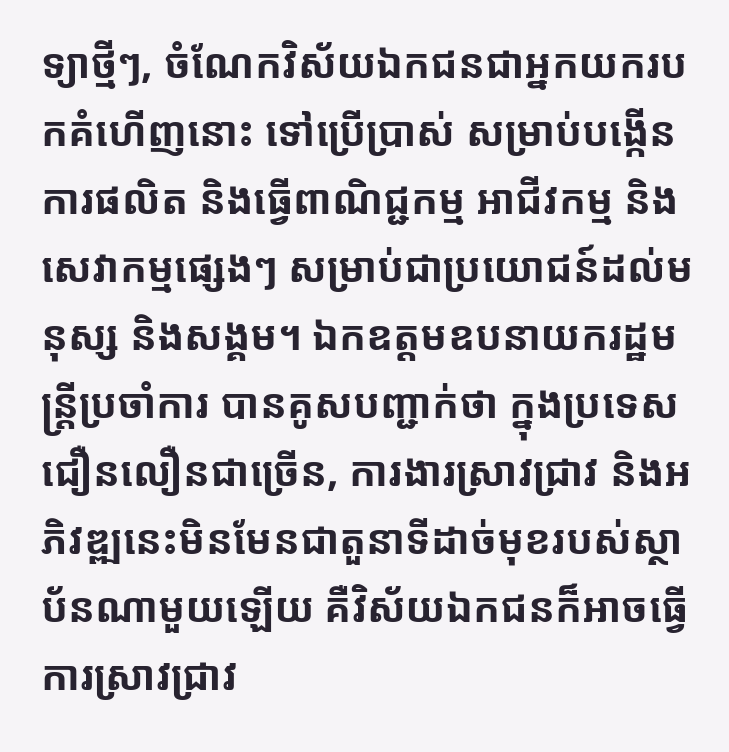ទ្យាថ្មីៗ, ចំណែកវិស័យឯកជនជាអ្នកយករបកគំហើញនោះ ទៅប្រើប្រាស់ សម្រាប់បង្កើនការផលិត និងធ្វើពាណិជ្ជកម្ម អាជីវកម្ម និងសេវាកម្មផ្សេងៗ សម្រាប់ជាប្រយោជន៍ដល់មនុស្ស និងសង្គម។ ឯកឧត្ដមឧបនាយករដ្ឋមន្រ្តីប្រចាំការ បានគូសបញ្ជាក់ថា ក្នុងប្រទេសជឿនលឿនជាច្រើន, ការងារស្រាវជ្រាវ និងអភិវឌ្ឍនេះមិនមែនជាតួនាទីដាច់មុខរបស់ស្ថាប័នណាមួយឡើយ គឺវិស័យឯកជនក៏អាចធ្វើការស្រាវជ្រាវ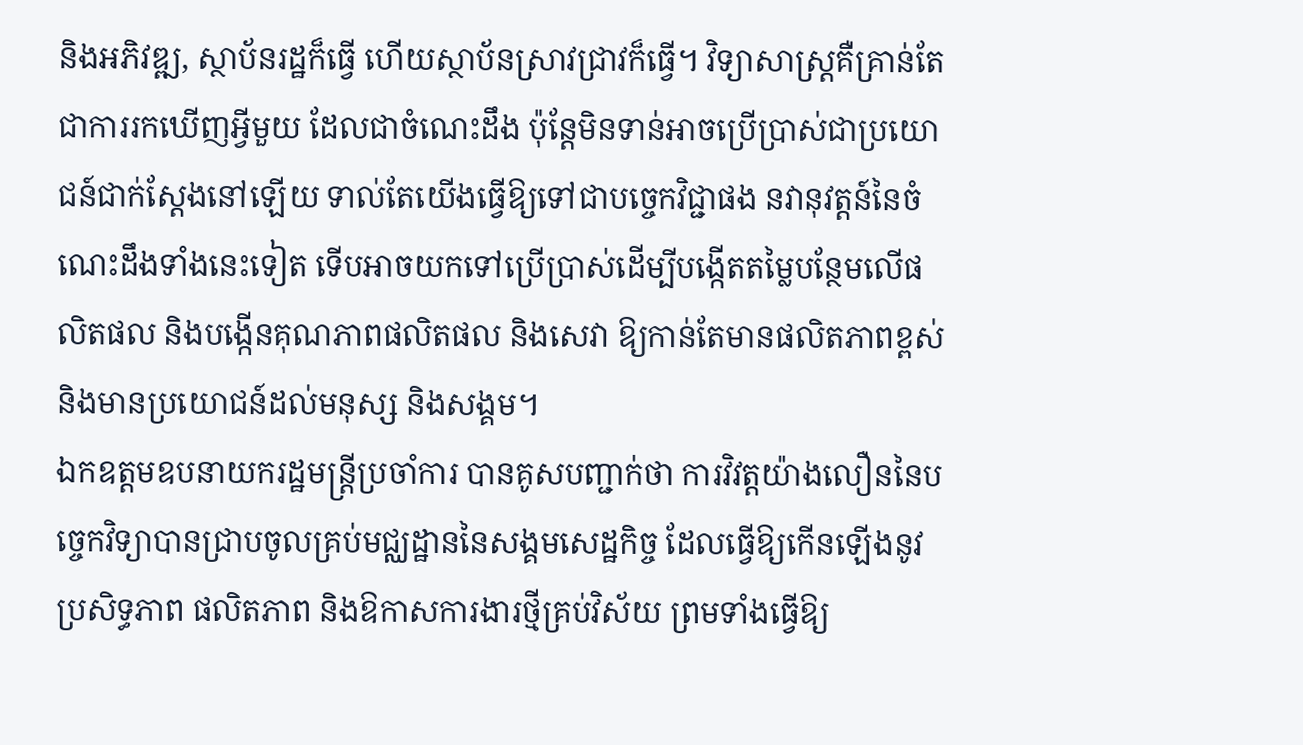និងអភិវឌ្ឍ, ស្ថាប័នរដ្ឋក៏ធ្វើ ហើយស្ថាប័នស្រាវជ្រាវក៏ធ្វើ។ វិទ្យាសាស្ត្រគឺគ្រាន់តែជាការរកឃើញអ្វីមួយ ដែលជាចំណេះដឹង ប៉ុន្តែមិនទាន់អាចប្រើប្រាស់ជាប្រយោជន៍ជាក់ស្តែងនៅឡើយ ទាល់តែយើងធ្វើឱ្យទៅជាបច្ចេកវិជ្ជាផង នវានុវត្តន៍នៃចំណេះដឹងទាំងនេះទៀត ទើបអាចយកទៅប្រើប្រាស់ដើម្បីបង្កើតតម្លៃបន្ថែមលើផលិតផល និងបង្កើនគុណភាពផលិតផល និងសេវា ឱ្យកាន់តែមានផលិតភាពខ្ពស់ និងមានប្រយោជន៍ដល់មនុស្ស និងសង្គម។
ឯកឧត្ដមឧបនាយករដ្ឋមន្រ្តីប្រចាំការ បានគូសបញ្ជាក់ថា ការវិវត្តយ៉ាងលឿននៃបច្ចេកវិទ្យាបានជ្រាបចូលគ្រប់មជ្ឈដ្ឋាននៃសង្គមសេដ្ឋកិច្ច ដែលធ្វើឱ្យកើនឡើងនូវប្រសិទ្ធភាព ផលិតភាព និងឱកាសការងារថ្មីគ្រប់វិស័យ ព្រមទាំងធ្វើឱ្យ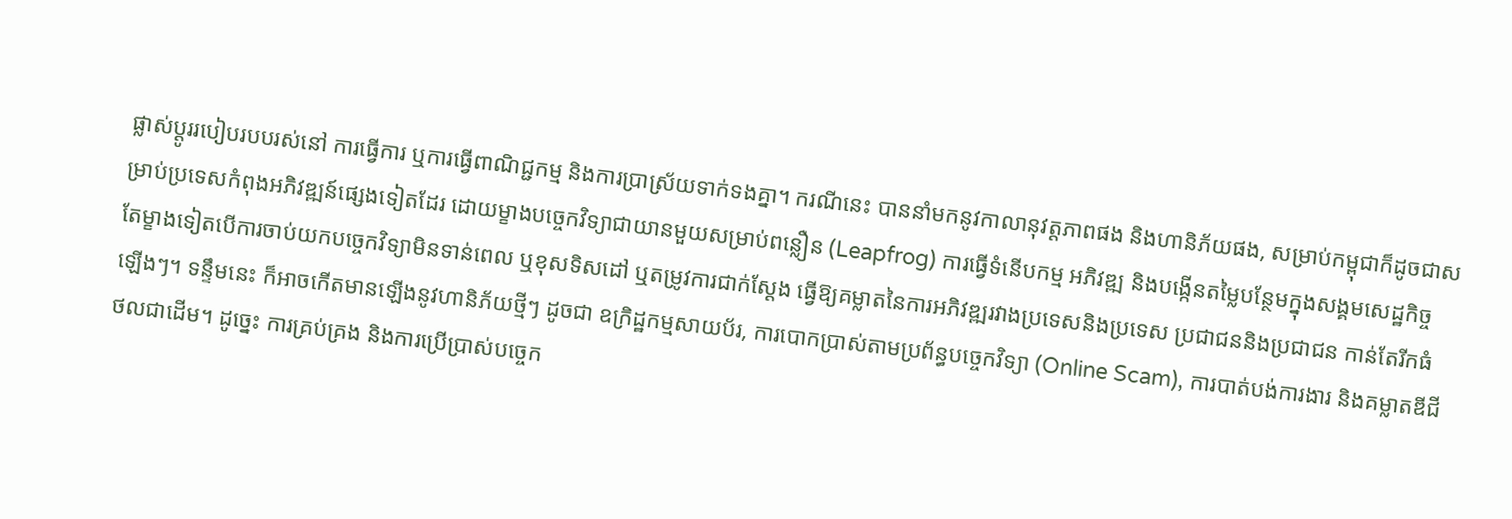ផ្លាស់ប្ដូររបៀបរបបរស់នៅ ការធ្វើការ ឬការធ្វើពាណិជ្ជកម្ម និងការប្រាស្រ័យទាក់ទងគ្នា។ ករណីនេះ បាននាំមកនូវកាលានុវត្តភាពផង និងហានិភ័យផង, សម្រាប់កម្ពុជាក៏ដូចជាសម្រាប់ប្រទេសកំពុងអភិវឌ្ឍន៍ផ្សេងទៀតដែរ ដោយម្ខាងបច្ចេកវិទ្យាជាយានមួយសម្រាប់ពន្លឿន (Leapfrog) ការធ្វើទំនើបកម្ម អភិវឌ្ឍ និងបង្កើនតម្លៃបន្ថែមក្នុងសង្គមសេដ្ឋកិច្ច តែម្ខាងទៀតបើការចាប់យកបច្ចេកវិទ្យាមិនទាន់ពេល ឬខុសទិសដៅ ឬតម្រូវការជាក់ស្តែង ធ្វើឱ្យគម្លាតនៃការអភិវឌ្ឍរវាងប្រទេសនិងប្រទេស ប្រជាជននិងប្រជាជន កាន់តែរីកធំឡើងៗ។ ទន្ទឹមនេះ ក៏អាចកើតមានឡើងនូវហានិភ័យថ្មីៗ ដូចជា ឧក្រិដ្ឋកម្មសាយប័រ, ការបោកប្រាស់តាមប្រព័ន្ធបច្ចេកវិទ្យា (Online Scam), ការបាត់បង់ការងារ និងគម្លាតឌីជីថលជាដើម។ ដូច្នេះ ការគ្រប់គ្រង និងការប្រើប្រាស់បច្ចេក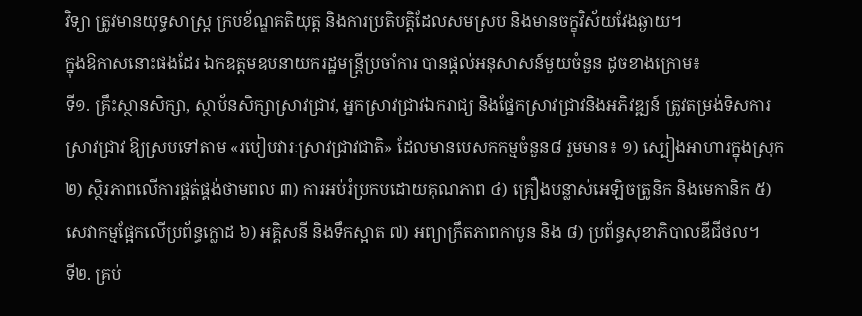វិទ្យា ត្រូវមានយុទ្ធសាស្ត្រ ក្របខ័ណ្ឌគតិយុត្ត និងការប្រតិបត្តិដែលសមស្រប និងមានចក្ខុវិស័យវែងឆ្ងាយ។
ក្នុងឱកាសនោះផងដែរ ឯកឧត្ដមឧបនាយករដ្ឋមន្រ្តីប្រចាំការ បានផ្តល់អនុសាសន៍មួយចំនួន ដូចខាងក្រោម៖
ទី១. គ្រឹះស្ថានសិក្សា, ស្ថាប័នសិក្សាស្រាវជ្រាវ, អ្នកស្រាវជ្រាវឯករាជ្យ និងផ្នែកស្រាវជ្រាវនិងអភិវឌ្ឍន៍ ត្រូវតម្រង់ទិសការស្រាវជ្រាវ ឱ្យស្របទៅតាម «របៀបវារៈស្រាវជ្រាវជាតិ» ដែលមានបេសកកម្មចំនួន៨ រួមមាន៖ ១) ស្បៀងអាហារក្នុងស្រុក ២) ស្ថិរភាពលើការផ្គត់ផ្គង់ថាមពល ៣) ការអប់រំប្រកបដោយគុណភាព ៤) គ្រឿងបន្លាស់អេឡិចត្រូនិក និងមេកានិក ៥) សេវាកម្មផ្អែកលើប្រព័ន្ធក្លោដ ៦) អគ្គិសនី និងទឹកស្អាត ៧) អព្យាក្រឹតភាពកាបូន និង ៨) ប្រព័ន្ធសុខាភិបាលឌីជីថល។
ទី២. គ្រប់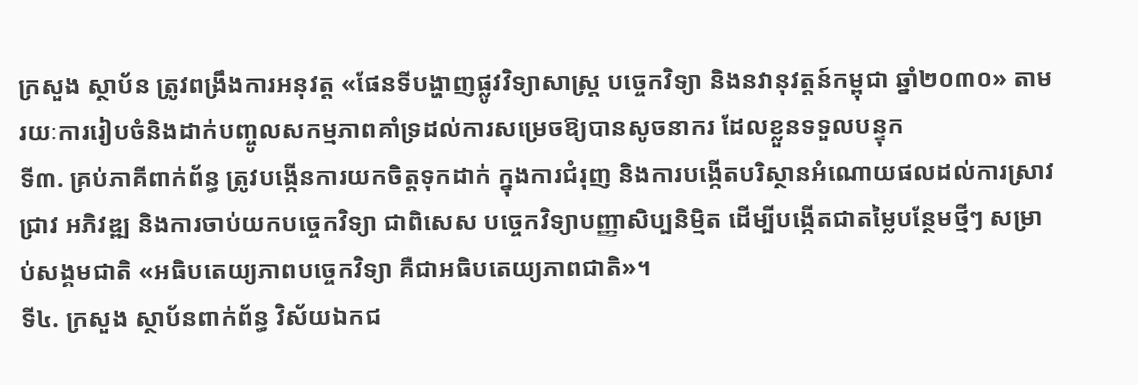ក្រសួង ស្ថាប័ន ត្រូវពង្រឹងការអនុវត្ត «ផែនទីបង្ហាញផ្លូវវិទ្យាសាស្ត្រ បច្ចេកវិទ្យា និងនវានុវត្តន៍កម្ពុជា ឆ្នាំ២០៣០» តាមរយៈការរៀបចំនិងដាក់បញ្ចូលសកម្មភាពគាំទ្រដល់ការសម្រេចឱ្យបានសូចនាករ ដែលខ្លួនទទួលបន្ទុក
ទី៣. គ្រប់ភាគីពាក់ព័ន្ធ ត្រូវបង្កើនការយកចិត្តទុកដាក់ ក្នុងការជំរុញ និងការបង្កើតបរិស្ថានអំណោយផលដល់ការស្រាវជ្រាវ អភិវឌ្ឍ និងការចាប់យកបច្ចេកវិទ្យា ជាពិសេស បច្ចេកវិទ្យាបញ្ញាសិប្បនិម្មិត ដើម្បីបង្កើតជាតម្លៃបន្ថែមថ្មីៗ សម្រាប់សង្គមជាតិ «អធិបតេយ្យភាពបច្ចេកវិទ្យា គឺជាអធិបតេយ្យភាពជាតិ»។
ទី៤. ក្រសួង ស្ថាប័នពាក់ព័ន្ធ វិស័យឯកជ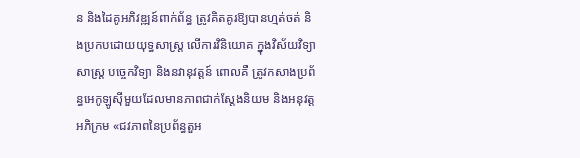ន និងដៃគូអភិវឌ្ឍន៍ពាក់ព័ន្ធ ត្រូវគិតគូរឱ្យបានហ្មត់ចត់ និងប្រកបដោយយុទ្ធសាស្រ្ត លើការវិនិយោគ ក្នុងវិស័យវិទ្យាសាស្ត្រ បច្ចេកវិទ្យា និងនវានុវត្តន៍ ពោលគឺ ត្រូវកសាងប្រព័ន្ធអេកូឡូស៊ីមួយដែលមានភាពជាក់ស្តែងនិយម និងអនុវត្តអភិក្រម «ជវភាពនៃប្រព័ន្ធតួអ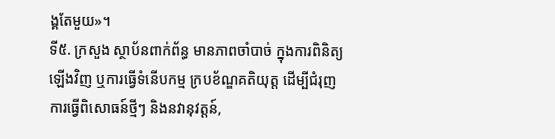ង្គតែមួយ»។
ទី៥. ក្រសួង ស្ថាប័នពាក់ព័ន្ធ មានភាពចាំបាច់ ក្នុងការពិនិត្យឡើងវិញ ឬការធ្វើទំនើបកម្ម ក្របខ័ណ្ឌគតិយុត្ត ដើម្បីជំរុញការធ្វើពិសោធន៍ថ្មីៗ និងនវានុវត្តន៍,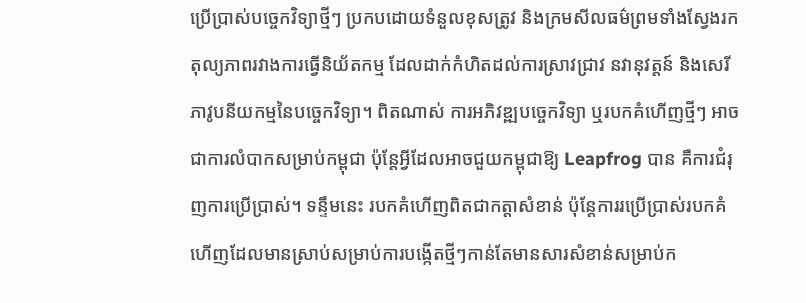ប្រើប្រាស់បច្ចេកវិទ្យាថ្មីៗ ប្រកបដោយទំនួលខុសត្រូវ និងក្រមសីលធម៌ព្រមទាំងស្វែងរកតុល្យភាពរវាងការធ្វើនិយ័តកម្ម ដែលដាក់កំហិតដល់ការស្រាវជ្រាវ នវានុវត្តន៍ និងសេរីភាវូបនីយកម្មនៃបច្ចេកវិទ្យា។ ពិតណាស់ ការអភិវឌ្ឍបច្ចេកវិទ្យា ឬរបកគំហើញថ្មីៗ អាចជាការលំបាកសម្រាប់កម្ពុជា ប៉ុន្តែអ្វីដែលអាចជួយកម្ពុជាឱ្យ Leapfrog បាន គឺការជំរុញការប្រើប្រាស់។ ទន្ទឹមនេះ របកគំហើញពិតជាកត្តាសំខាន់ ប៉ុន្តែការរប្រើប្រាស់របកគំហើញដែលមានស្រាប់សម្រាប់ការបង្កើតថ្មីៗកាន់តែមានសារសំខាន់សម្រាប់ក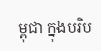ម្ពុជា ក្នុងបរិប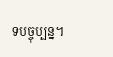ទបច្ចុប្បន្ន។